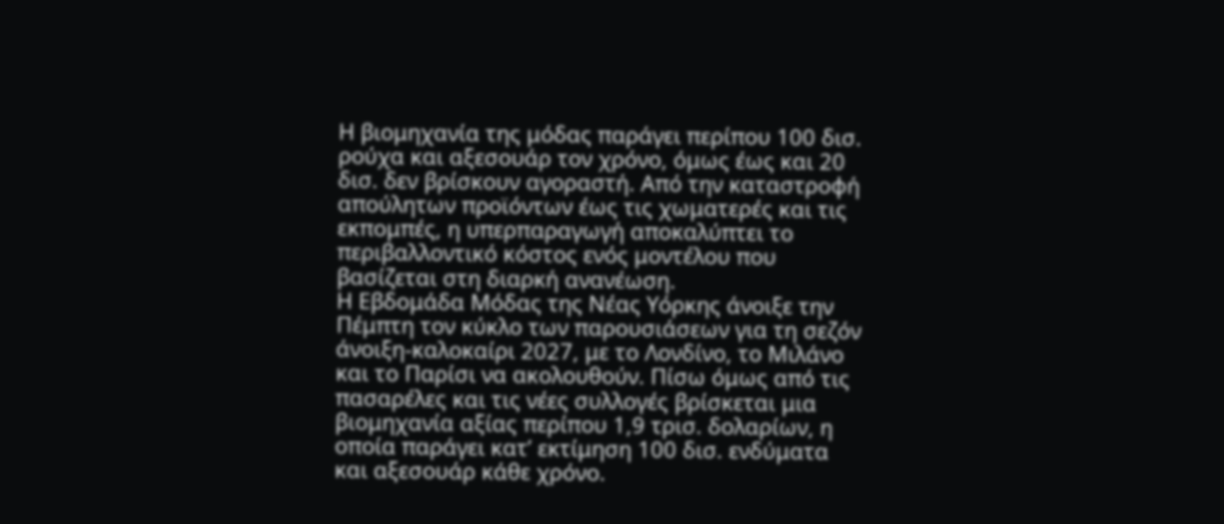Η βιομηχανία της μόδας παράγει περίπου 100 δισ. ρούχα και αξεσουάρ τον χρόνο, όμως έως και 20 δισ. δεν βρίσκουν αγοραστή. Από την καταστροφή απούλητων προϊόντων έως τις χωματερές και τις εκπομπές, η υπερπαραγωγή αποκαλύπτει το περιβαλλοντικό κόστος ενός μοντέλου που βασίζεται στη διαρκή ανανέωση.
Η Εβδομάδα Μόδας της Νέας Υόρκης άνοιξε την Πέμπτη τον κύκλο των παρουσιάσεων για τη σεζόν άνοιξη-καλοκαίρι 2027, με το Λονδίνο, το Μιλάνο και το Παρίσι να ακολουθούν. Πίσω όμως από τις πασαρέλες και τις νέες συλλογές βρίσκεται μια βιομηχανία αξίας περίπου 1,9 τρισ. δολαρίων, η οποία παράγει κατ’ εκτίμηση 100 δισ. ενδύματα και αξεσουάρ κάθε χρόνο.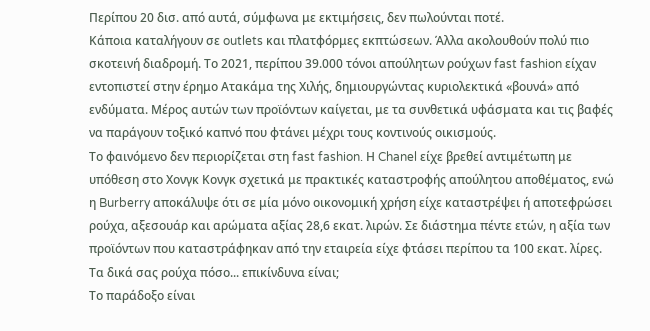Περίπου 20 δισ. από αυτά, σύμφωνα με εκτιμήσεις, δεν πωλούνται ποτέ.
Κάποια καταλήγουν σε outlets και πλατφόρμες εκπτώσεων. Άλλα ακολουθούν πολύ πιο σκοτεινή διαδρομή. Το 2021, περίπου 39.000 τόνοι απούλητων ρούχων fast fashion είχαν εντοπιστεί στην έρημο Ατακάμα της Χιλής, δημιουργώντας κυριολεκτικά «βουνά» από ενδύματα. Μέρος αυτών των προϊόντων καίγεται, με τα συνθετικά υφάσματα και τις βαφές να παράγουν τοξικό καπνό που φτάνει μέχρι τους κοντινούς οικισμούς.
Το φαινόμενο δεν περιορίζεται στη fast fashion. Η Chanel είχε βρεθεί αντιμέτωπη με υπόθεση στο Χονγκ Κονγκ σχετικά με πρακτικές καταστροφής απούλητου αποθέματος, ενώ η Burberry αποκάλυψε ότι σε μία μόνο οικονομική χρήση είχε καταστρέψει ή αποτεφρώσει ρούχα, αξεσουάρ και αρώματα αξίας 28,6 εκατ. λιρών. Σε διάστημα πέντε ετών, η αξία των προϊόντων που καταστράφηκαν από την εταιρεία είχε φτάσει περίπου τα 100 εκατ. λίρες.
Τα δικά σας ρούχα πόσο... επικίνδυνα είναι;
Το παράδοξο είναι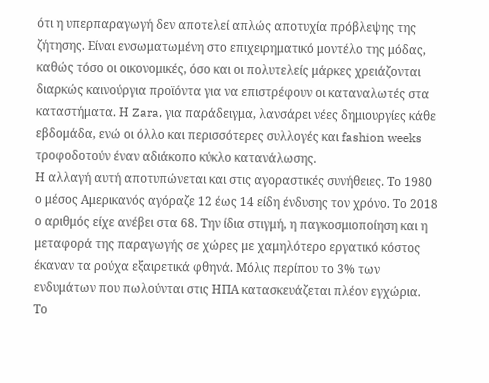ότι η υπερπαραγωγή δεν αποτελεί απλώς αποτυχία πρόβλεψης της ζήτησης. Είναι ενσωματωμένη στο επιχειρηματικό μοντέλο της μόδας, καθώς τόσο οι οικονομικές, όσο και οι πολυτελείς μάρκες χρειάζονται διαρκώς καινούργια προϊόντα για να επιστρέφουν οι καταναλωτές στα καταστήματα. Η Zara, για παράδειγμα, λανσάρει νέες δημιουργίες κάθε εβδομάδα, ενώ οι όλλο και περισσότερες συλλογές και fashion weeks τροφοδοτούν έναν αδιάκοπο κύκλο κατανάλωσης.
Η αλλαγή αυτή αποτυπώνεται και στις αγοραστικές συνήθειες. Το 1980 ο μέσος Αμερικανός αγόραζε 12 έως 14 είδη ένδυσης τον χρόνο. Το 2018 ο αριθμός είχε ανέβει στα 68. Την ίδια στιγμή, η παγκοσμιοποίηση και η μεταφορά της παραγωγής σε χώρες με χαμηλότερο εργατικό κόστος έκαναν τα ρούχα εξαιρετικά φθηνά. Μόλις περίπου το 3% των ενδυμάτων που πωλούνται στις ΗΠΑ κατασκευάζεται πλέον εγχώρια.
Το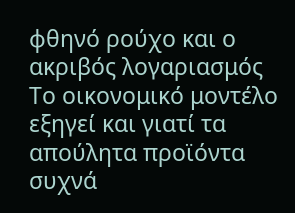φθηνό ρούχο και ο ακριβός λογαριασμός
Το οικονομικό μοντέλο εξηγεί και γιατί τα απούλητα προϊόντα συχνά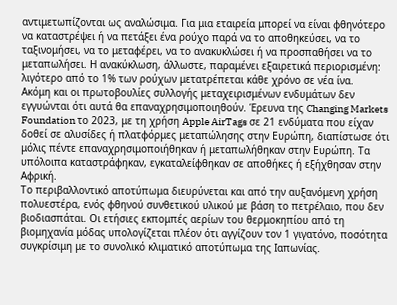αντιμετωπίζονται ως αναλώσιμα. Για μια εταιρεία μπορεί να είναι φθηνότερο να καταστρέψει ή να πετάξει ένα ρούχο παρά να το αποθηκεύσει, να το ταξινομήσει, να το μεταφέρει, να το ανακυκλώσει ή να προσπαθήσει να το μεταπωλήσει. Η ανακύκλωση, άλλωστε, παραμένει εξαιρετικά περιορισμένη: λιγότερο από το 1% των ρούχων μετατρέπεται κάθε χρόνο σε νέα ίνα.
Ακόμη και οι πρωτοβουλίες συλλογής μεταχειρισμένων ενδυμάτων δεν εγγυώνται ότι αυτά θα επαναχρησιμοποιηθούν. Έρευνα της Changing Markets Foundation το 2023, με τη χρήση Apple AirTags σε 21 ενδύματα που είχαν δοθεί σε αλυσίδες ή πλατφόρμες μεταπώλησης στην Ευρώπη, διαπίστωσε ότι μόλις πέντε επαναχρησιμοποιήθηκαν ή μεταπωλήθηκαν στην Ευρώπη. Τα υπόλοιπα καταστράφηκαν, εγκαταλείφθηκαν σε αποθήκες ή εξήχθησαν στην Αφρική.
Το περιβαλλοντικό αποτύπωμα διευρύνεται και από την αυξανόμενη χρήση πολυεστέρα, ενός φθηνού συνθετικού υλικού με βάση το πετρέλαιο, που δεν βιοδιασπάται. Οι ετήσιες εκπομπές αερίων του θερμοκηπίου από τη βιομηχανία μόδας υπολογίζεται πλέον ότι αγγίζουν τον 1 γιγατόνο, ποσότητα συγκρίσιμη με το συνολικό κλιματικό αποτύπωμα της Ιαπωνίας.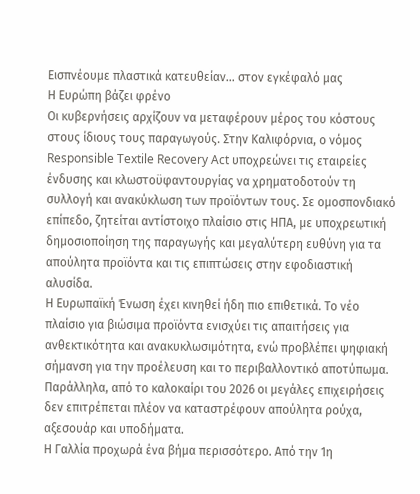Εισπνέουμε πλαστικά κατευθείαν... στον εγκέφαλό μας
Η Ευρώπη βάζει φρένο
Οι κυβερνήσεις αρχίζουν να μεταφέρουν μέρος του κόστους στους ίδιους τους παραγωγούς. Στην Καλιφόρνια, ο νόμος Responsible Textile Recovery Act υποχρεώνει τις εταιρείες ένδυσης και κλωστοϋφαντουργίας να χρηματοδοτούν τη συλλογή και ανακύκλωση των προϊόντων τους. Σε ομοσπονδιακό επίπεδο, ζητείται αντίστοιχο πλαίσιο στις ΗΠΑ, με υποχρεωτική δημοσιοποίηση της παραγωγής και μεγαλύτερη ευθύνη για τα απούλητα προϊόντα και τις επιπτώσεις στην εφοδιαστική αλυσίδα.
Η Ευρωπαϊκή Ένωση έχει κινηθεί ήδη πιο επιθετικά. Το νέο πλαίσιο για βιώσιμα προϊόντα ενισχύει τις απαιτήσεις για ανθεκτικότητα και ανακυκλωσιμότητα, ενώ προβλέπει ψηφιακή σήμανση για την προέλευση και το περιβαλλοντικό αποτύπωμα. Παράλληλα, από το καλοκαίρι του 2026 οι μεγάλες επιχειρήσεις δεν επιτρέπεται πλέον να καταστρέφουν απούλητα ρούχα, αξεσουάρ και υποδήματα.
Η Γαλλία προχωρά ένα βήμα περισσότερο. Από την 1η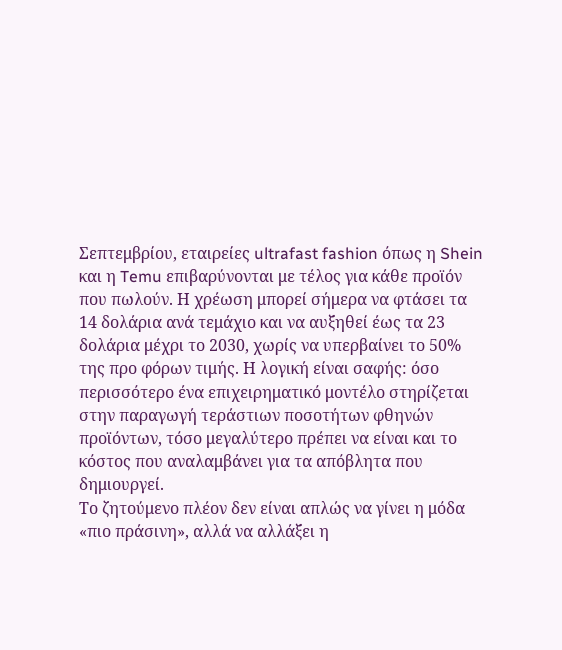Σεπτεμβρίου, εταιρείες ultrafast fashion όπως η Shein και η Temu επιβαρύνονται με τέλος για κάθε προϊόν που πωλούν. Η χρέωση μπορεί σήμερα να φτάσει τα 14 δολάρια ανά τεμάχιο και να αυξηθεί έως τα 23 δολάρια μέχρι το 2030, χωρίς να υπερβαίνει το 50% της προ φόρων τιμής. Η λογική είναι σαφής: όσο περισσότερο ένα επιχειρηματικό μοντέλο στηρίζεται στην παραγωγή τεράστιων ποσοτήτων φθηνών προϊόντων, τόσο μεγαλύτερο πρέπει να είναι και το κόστος που αναλαμβάνει για τα απόβλητα που δημιουργεί.
Το ζητούμενο πλέον δεν είναι απλώς να γίνει η μόδα «πιο πράσινη», αλλά να αλλάξει η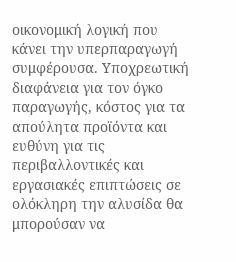οικονομική λογική που κάνει την υπερπαραγωγή συμφέρουσα. Υποχρεωτική διαφάνεια για τον όγκο παραγωγής, κόστος για τα απούλητα προϊόντα και ευθύνη για τις περιβαλλοντικές και εργασιακές επιπτώσεις σε ολόκληρη την αλυσίδα θα μπορούσαν να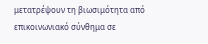μετατρέψουν τη βιωσιμότητα από επικοινωνιακό σύνθημα σε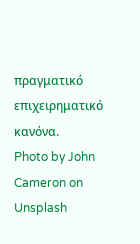πραγματικό επιχειρηματικό κανόνα.
Photo by John Cameron on Unsplash